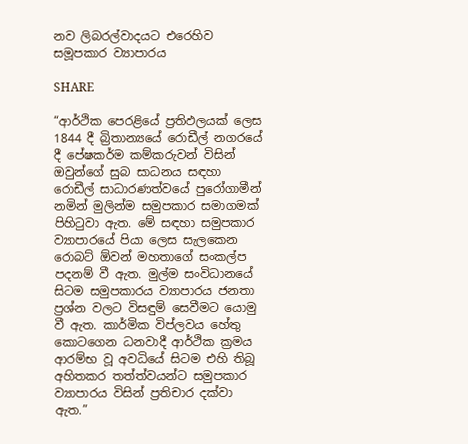නව ලිබරල්වාදයට එරෙහිව සමූපකාර ව්‍යාපාරය

SHARE

“ආර්ථික පෙරළියේ ප්‍රතිඵලයක් ලෙස 1844 දී බ්‍රිතාන්‍යයේ රොඩීල් නගරයේ දී පේෂකර්ම කම්කරුවන් විසින් ඔවුන්ගේ සුබ සාධනය සඳහා රොඩීල් සාධාරණත්වයේ පුරෝගාමීන් නමින් මුලින්ම සමුපකාර සමාගමක් පිහිටුවා ඇත. මේ සඳහා සමුපකාර ව්‍යාපාරයේ පියා ලෙස සැලකෙන රොබට් ඕවන් මහතාගේ සංකල්ප පදනම් වී ඇත. මුල්ම සංවිධානයේ සිටම සමුපකාරය ව්‍යාපාරය ජනතා ප්‍රශ්න වලට විසඳුම් සෙවීමට යොමු වී ඇත. කාර්මික විප්ලවය හේතු කොටගෙන ධනවාදී ආර්ථික ක්‍රමය ආරම්භ වූ අවධියේ සිටම එහි තිබූ අහිතකර තත්ත්වයන්ට සමුපකාර ව්‍යාපාරය විසින් ප්‍රතිචාර දක්වා ඇත.”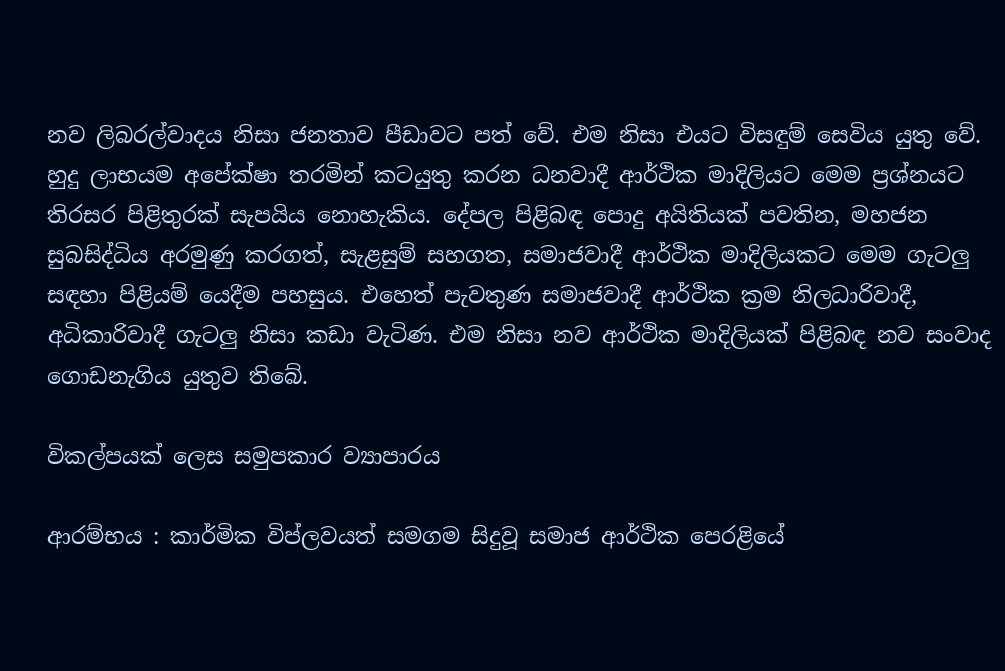නව ලිබරල්වාදය නිසා ජනතාව පීඩාවට පත් වේ. එම නිසා එයට විසඳුම් සෙවිය යුතු වේ. හුදු ලාභයම අපේක්ෂා තරමින් කටයුතු කරන ධනවාදී ආර්ථික මාදිලියට මෙම ප්‍රශ්නයට තිරසර පිළිතුරක් සැපයිය නොහැකිය. දේපල පිළිබඳ පොදු අයිතියක් පවතින, මහජන සුබසිද්ධිය අරමුණු කරගත්, සැළසුම් සහගත, සමාජවාදී ආර්ථික මාදිලියකට මෙම ගැටලු සඳහා පිළියම් යෙදීම පහසුය. එහෙත් පැවතුණ සමාජවාදී ආර්ථික ක්‍රම නිලධාරිවාදී, අධිකාරිවාදී ගැටලු නිසා කඩා වැටිණ. එම නිසා නව ආර්ථික මාදිලියක් පිළිබඳ නව සංවාද ගොඩනැගිය යුතුව තිබේ.

විකල්පයක් ලෙස සමුපකාර ව්‍යාපාරය

ආරම්භය : කාර්මික විප්ලවයත් සමගම සිදුවූ සමාජ ආර්ථික පෙරළියේ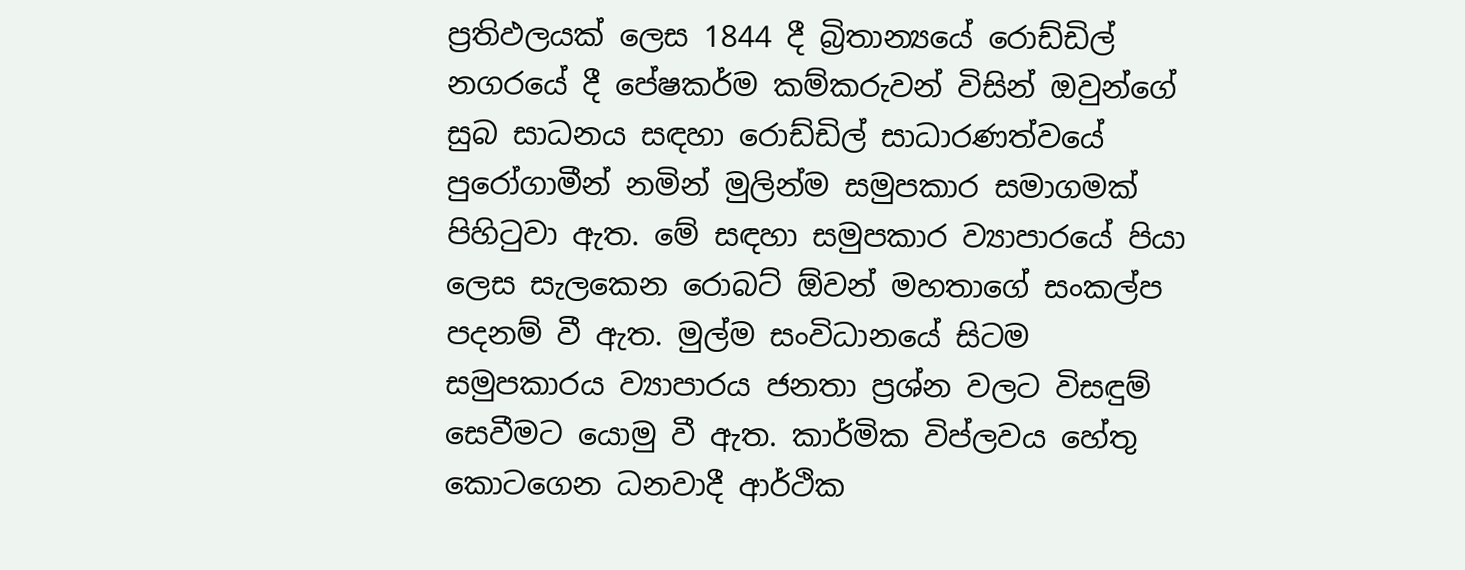ප්‍රතිඵලයක් ලෙස 1844 දී බ්‍රිතාන්‍යයේ රොඩ්ඩිල් නගරයේ දී පේෂකර්ම කම්කරුවන් විසින් ඔවුන්ගේ සුබ සාධනය සඳහා රොඩ්ඩිල් සාධාරණත්වයේ පුරෝගාමීන් නමින් මුලින්ම සමුපකාර සමාගමක් පිහිටුවා ඇත. මේ සඳහා සමුපකාර ව්‍යාපාරයේ පියා ලෙස සැලකෙන රොබට් ඕවන් මහතාගේ සංකල්ප පදනම් වී ඇත. මුල්ම සංවිධානයේ සිටම සමුපකාරය ව්‍යාපාරය ජනතා ප්‍රශ්න වලට විසඳුම් සෙවීමට යොමු වී ඇත. කාර්මික විප්ලවය හේතු කොටගෙන ධනවාදී ආර්ථික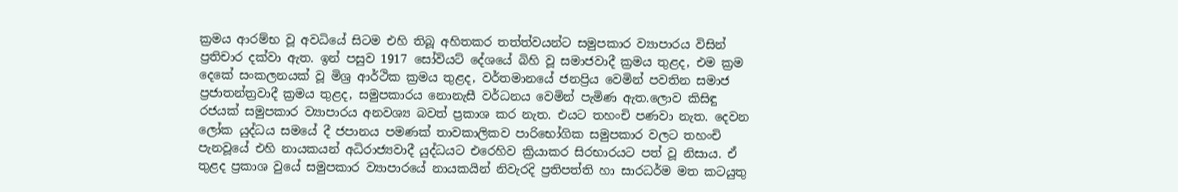ක්‍රමය ආරම්භ වූ අවධියේ සිටම එහි තිබූ අහිතකර තත්ත්වයන්ට සමුපකාර ව්‍යාපාරය විසින් ප්‍රතිචාර දක්වා ඇත. ඉන් පසුව 1917 සෝවියට් දේශයේ බිහි වූ සමාජවාදී ක්‍රමය තුළද, එම ක්‍රම දෙකේ සංකලනයක් වූ මිශ්‍ර ආර්ථික ක්‍රමය තුළද, වර්තමානයේ ජනප්‍රිය වෙමින් පවතින සමාජ ප්‍රජාතන්ත්‍රවාදී ක්‍රමය තුළද, සමුපකාරය නොනැසී වර්ධනය වෙමින් පැමිණ ඇත.ලොව කිසිඳු රජයක් සමුපකාර ව්‍යාපාරය අනවශ්‍ය බවත් ප්‍රකාශ කර නැත. එයට තහංචි පණවා නැත. දෙවන ලෝක යුද්ධය සමයේ දී ජපානය පමණක් තාවකාලිකව පාරිභෝගික සමුපකාර වලට තහංචි පැනවූයේ එහි නායකයන් අධිරාජ්‍යවාදී යුද්ධයට එරෙහිව ක්‍රියාකර සිරභාරයට පත් වූ නිසාය. ඒ තුළද ප්‍රකාශ වුයේ සමුපකාර ව්‍යාපාරයේ නායකයින් නිවැරදි ප්‍රතිපත්ති හා සාරධර්ම මත කටයුතු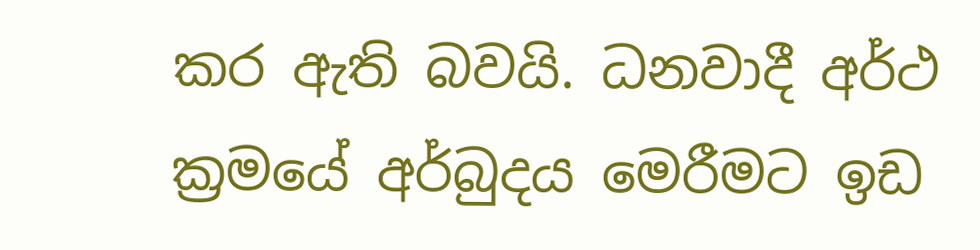කර ඇති බවයි. ධනවාදී අර්ථ ක්‍රමයේ අර්බුදය මෙරීමට ඉඩ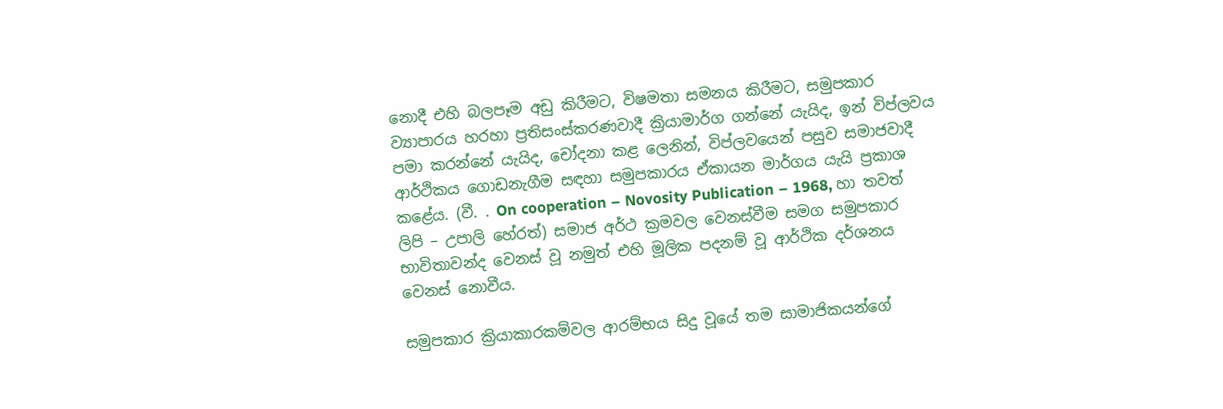නොදී එහි බලපෑම අඩු කිරීමට, විෂමතා සමනය කිරීමට, සමුපකාර ව්‍යාපාරය හරහා ප්‍රතිසංස්කරණවාදී ක්‍රියාමාර්ග ගන්නේ යැයිද, ඉන් විප්ලවය පමා කරන්නේ යැයිද, චෝදනා කළ ලෙනින්, විප්ලවයෙන් පසුව සමාජවාදී ආර්ථිකය ගොඩනැගීම සඳහා සමුපකාරය ඒකායන මාර්ගය යැයි ප්‍රකාශ කළේය. (වී. . On cooperation – Novosity Publication – 1968, හා තවත් ලිපි – උපාලි හේරත්) සමාජ අර්ථ ක්‍රමවල වෙනස්වීම සමග සමුපකාර භාවිතාවන්ද වෙනස් වූ නමුත් එහි මූලික පදනම් වූ ආර්ථික දර්ශනය වෙනස් නොවීය.

සමුපකාර ක්‍රියාකාරකම්වල ආරම්භය සිදු වූයේ තම සාමාජිකයන්ගේ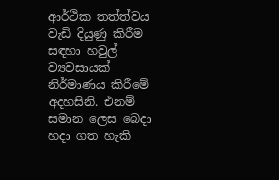ආර්ථික තත්ත්වය වැඩි දියුණු කිරීම සඳහා හවුල් ව්‍යවසායක් නිර්මාණය කිරීමේ අදහසිනි. එනම් සමාන ලෙස බෙදා හදා ගත හැකි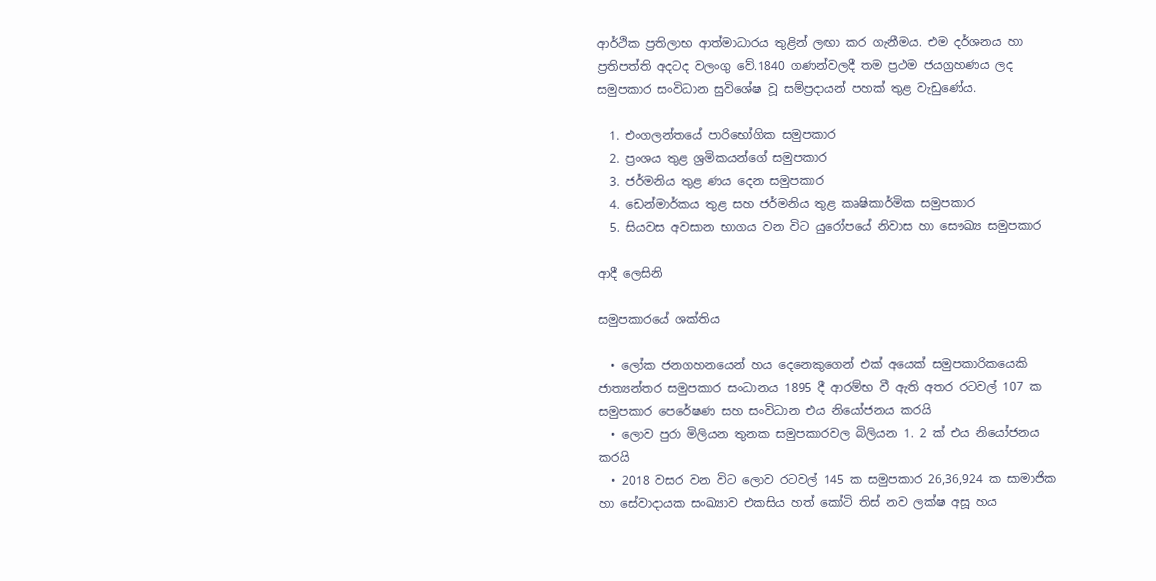ආර්ථික ප්‍රතිලාභ ආත්මාධාරය තුළින් ලඟා කර ගැනීමය. එම දර්ශනය හා ප්‍රතිපත්ති අදටද වලංගු වේ.1840 ගණන්වලදී තම ප්‍රථම ජයග්‍රහණය ලද සමුපකාර සංවිධාන සුවිශේෂ වූ සම්ප්‍රදායන් පහක් තුළ වැඩුණේය.

  1. එංගලන්තයේ පාරිභෝගික සමුපකාර
  2. ප්‍රංශය තුළ ශ්‍රමිකයන්ගේ සමුපකාර
  3. ජර්මනිය තුළ ණය දෙන සමුපකාර
  4. ඩෙන්මාර්කය තුළ සහ ජර්මනිය තුළ කෘෂිකාර්මික සමුපකාර
  5. සියවස අවසාන භාගය වන විට යුරෝපයේ නිවාස හා සෞඛ්‍ය සමුපකාර

ආදී ලෙසිනි

සමුපකාරයේ ශක්තිය

  • ලෝක ජනගහනයෙන් හය දෙනෙකුගෙන් එක් අයෙක් සමුපකාරිකයෙකි ජාත්‍යන්තර සමුපකාර සංධානය 1895 දී ආරම්භ වී ඇති අතර රටවල් 107 ක සමුපකාර පෙරේෂණ සහ සංවිධාන එය නියෝජනය කරයි
  • ලොව පුරා මිලියන තුනක සමුපකාරවල බිලියන 1. 2 ක් එය නියෝජනය කරයි
  • 2018 වසර වන විට ලොව රටවල් 145 ක සමුපකාර 26,36,924 ක සාමාජික හා සේවාදායක සංඛ්‍යාව එකසිය හත් කෝටි තිස් නව ලක්ෂ අසූ හය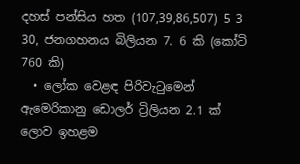දහස් පන්සිය හත (107,39,86,507) 5 3 30, ජනගහනය බිලියන 7. 6 කි (කෝටි 760 කි)
  • ලෝක වෙළඳ පිරිවැටුමෙන් ඇමෙරිකානු ඩොලර් ට්‍රිලියන 2.1 ක් ලොව ඉහළම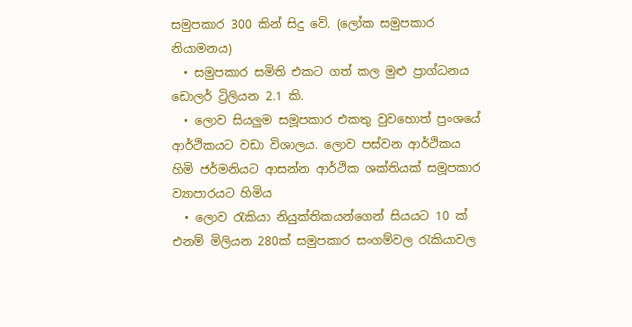සමුපකාර 300 කින් සිදු වේ. (ලෝක සමුපකාර නියාමනය)
  • සමුපකාර සමිති එකට ගත් කල මුළු ප්‍රාග්ධනය ඩොලර් ට්‍රිලියන 2.1 කි.
  • ලොව සියලුම සමූපකාර එකතු වුවහොත් ප්‍රංශයේ ආර්ථිකයට වඩා විශාලය. ලොව පස්වන ආර්ථිකය හිමි ජර්මනියට ආසන්න ආර්ථික ශක්තියක් සමූපකාර ව්‍යාපාරයට හිමිය
  • ලොව රැකියා නියුක්තිකයන්ගෙන් සියයට 10 ක් එනම් මිලියන 280ක් සමුපකාර සංගම්වල රැකියාවල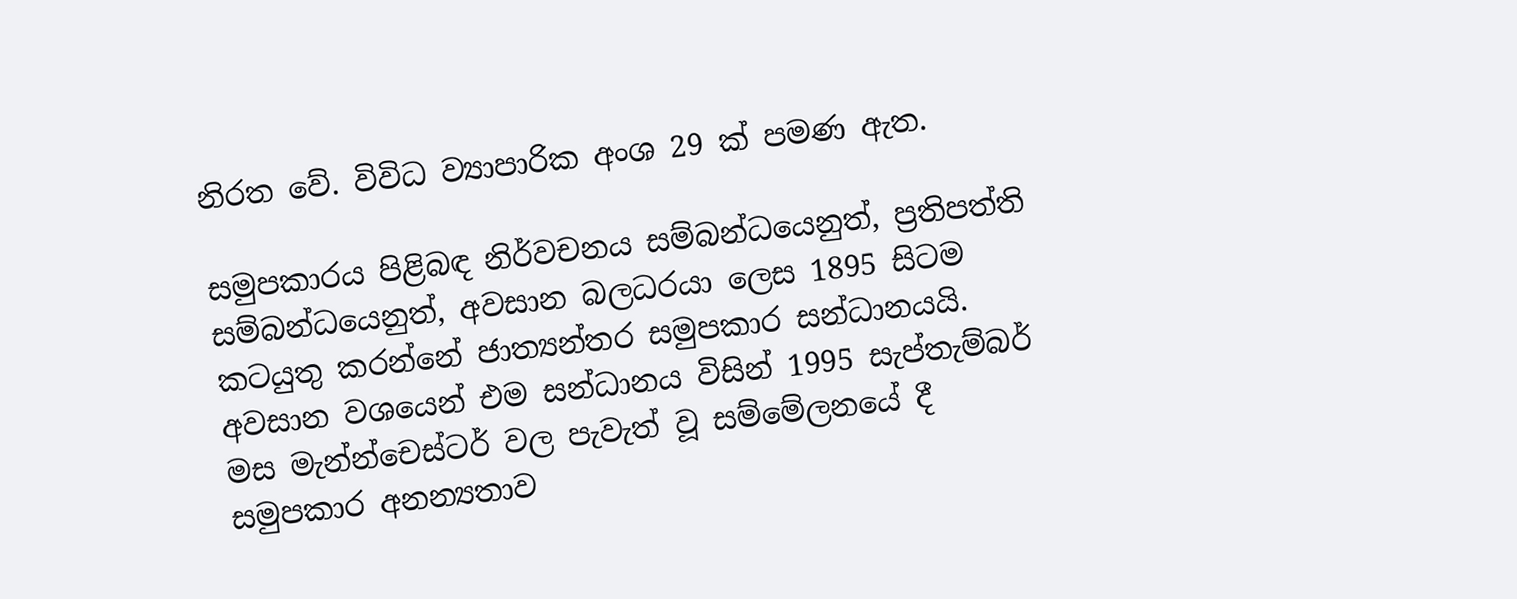නිරත වේ. විවිධ ව්‍යාපාරික අංශ 29 ක් පමණ ඇත.

සමුපකාරය පිළිබඳ නිර්වචනය සම්බන්ධයෙනුත්, ප්‍රතිපත්ති සම්බන්ධයෙනුත්, අවසාන බලධරයා ලෙස 1895 සිටම කටයුතු කරන්නේ ජාත්‍යන්තර සමුපකාර සන්ධානයයි. අවසාන වශයෙන් එම සන්ධානය විසින් 1995 සැප්තැම්බර් මස මැන්න්චෙස්ටර් වල පැවැත් වූ සම්මේලනයේ දී සමුපකාර අනන්‍යතාව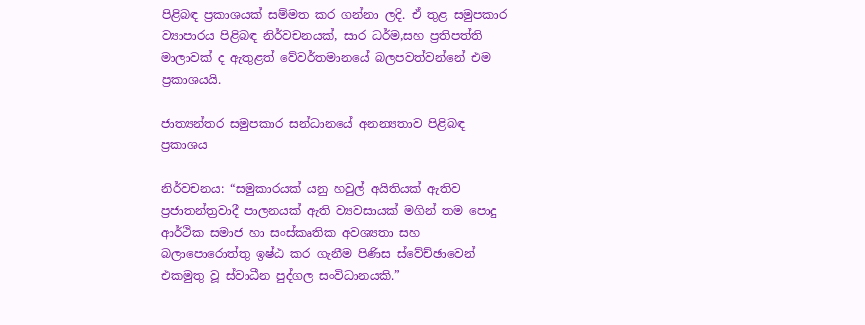පිළිබඳ ප්‍රකාශයක් සම්මත කර ගන්නා ලදි. ඒ තුළ සමුපකාර ව්‍යාපාරය පිළිබඳ නිර්වචනයක්, සාර ධර්ම,සහ ප්‍රතිපත්ති මාලාවක් ද ඇතුළත් වේවර්තමානයේ බලපවත්වන්නේ එම ප්‍රකාශයයි.

ජාත්‍යන්තර සමුපකාර සන්ධානයේ අනන්‍යතාව පිළිබඳ ප්‍රකාශය

නිර්වචනය‍: “සමුකාරයක් යනු හවුල් අයිතියක් ඇතිව ප්‍රජාතන්ත්‍රවාදී පාලනයක් ඇති ව්‍යවසායක් මගින් තම පොදු ආර්ථික සමාජ හා සංස්කෘතික අවශ්‍යතා සහ බලාපොරොත්තු ඉෂ්ඨ කර ගැනීම පිණිස ස්වේච්ඡාවෙන් එකමුතු වූ ස්වාධීන පුද්ගල සංවිධානයකි.”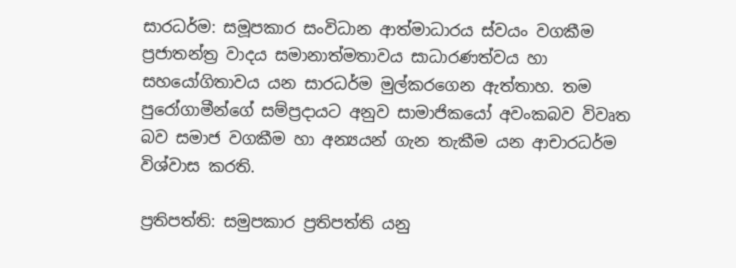සාරධර්ම: සමූපකාර සංවිධාන ආත්මාධාරය ස්වයං වගකීම ප්‍රජාතන්ත්‍ර වාදය සමානාත්මතාවය සාධාරණත්වය හා සහයෝගිතාවය යන සාරධර්ම මුල්කරගෙන ඇත්තාහ. තම පුරෝගාමීන්ගේ සම්ප්‍රදායට අනුව සාමාජිකයෝ අවංකබව විවෘත බව සමාජ වගකීම හා අන්‍යයන් ගැන තැකීම යන ආචාරධර්ම විශ්වාස කරති.

ප්‍රතිපත්ති: සමුපකාර ප්‍රතිපත්ති යනු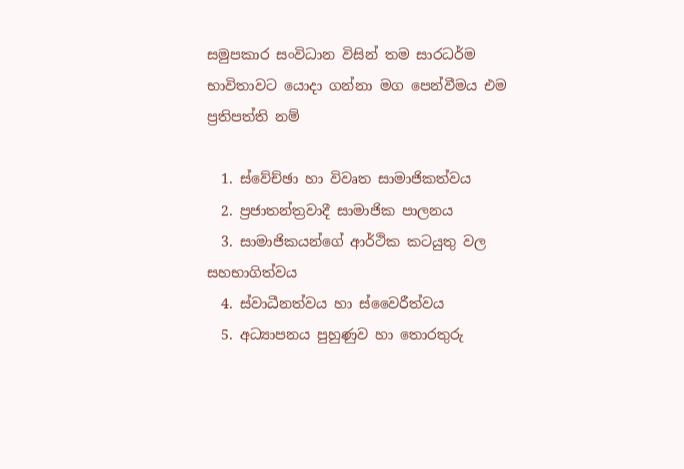සමුපකාර සංවිධාන විසින් තම සාරධර්ම භාවිතාවට යොදා ගන්නා මග පෙන්වීමය එම ප්‍රතිපත්ති නම්

  1. ස්වේච්ඡා හා විවෘත සාමාජිකත්වය
  2. ප්‍රජාතන්ත්‍රවාදී සාමාජික පාලනය
  3. සාමාජිකයන්ගේ ආර්ථික කටයුතු වල සහභාගිත්වය
  4. ස්වාධීනත්වය හා ස්වෛරීත්වය
  5. අධ්‍යාපනය පුහුණුව හා තොරතුරු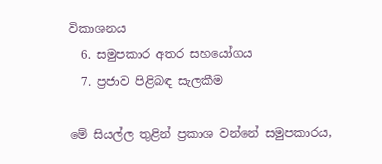විකාශනය
  6. සමුපකාර අතර සහයෝගය
  7. ප්‍රජාව පිළිබඳ සැලකීම

මේ සියල්ල තුළින් ප්‍රකාශ වන්නේ සමුපකාරය,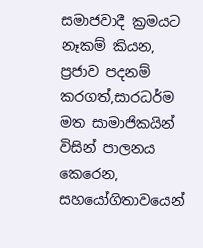සමාජවාදී ක්‍රමයට නෑකම් කියන, ප්‍රජාව පදනම් කරගත්,සාරධර්ම මත සාමාජිකයින් විසින් පාලනය කෙරෙන, සහයෝගිතාවයෙන්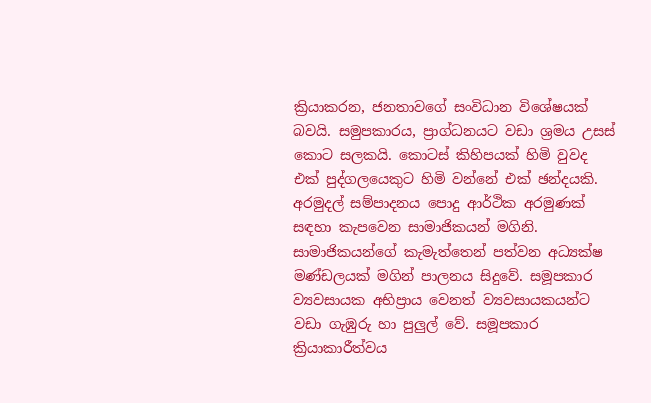ක්‍රියාකරන, ජනතාවගේ සංවිධාන විශේෂයක් බවයි. සමුපකාරය, ප්‍රාග්ධනයට වඩා ශ්‍රමය උසස් කොට සලකයි. කොටස් කිහිපයක් හිමි වුවද එක් පුද්ගලයෙකුට හිමි වන්නේ එක් ඡන්දයකි. අරමුදල් සම්පාදනය පොදු ආර්ථික අරමුණක් සඳහා කැපවෙන සාමාජිකයන් මගිනි. සාමාජිකයන්ගේ කැමැත්තෙන් පත්වන අධ්‍යක්ෂ මණ්ඩලයක් මගින් පාලනය සිදුවේ. සමූපකාර ව්‍යවසායක අභිප්‍රාය වෙනත් ව්‍යවසායකයන්ට වඩා ගැඹුරු හා පුලුල් වේ. සමූපකාර ක්‍රියාකාරීත්වය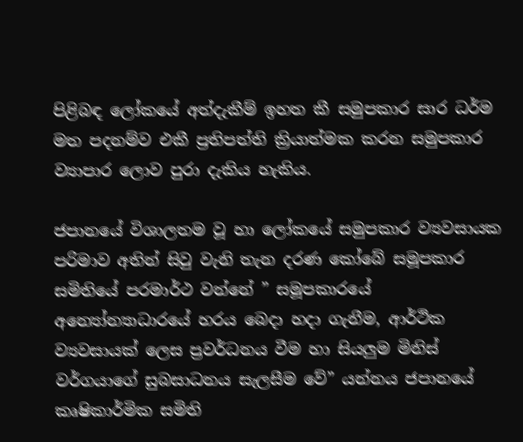පිළිබඳ ලෝකයේ අත්දැකීම් ඉහත කී සමුපකාර සාර ධර්ම මත පදනම්ව එකී ප්‍රතිපත්ති ක්‍රියාත්මක කරන සමුපකාර ව්‍යාපාර ලොව පුරා දැකිය හැකිය.

ජපානයේ විශාලතම වූ හා ලෝකයේ සමුපකාර ව්‍යවසායක පරිමාව අතින් සිවු වැනි තැන දරණ කෝබේ සමූපකාර සමිතියේ පරමාර්ථ වන්නේ ” සමූපකාරයේ අන්‍යෝන්‍යාධාරයේ හරය බෙදා හදා ගැනීම, ආර්ථික ව්‍යවසායක් ලෙස ප්‍රවර්ධනය වීම හා සියලුම මිනිස් වර්ගයාගේ සුබසාධනය සැලසීම වේ” යන්නය ජපානයේ කෘෂිකාර්මික සමිති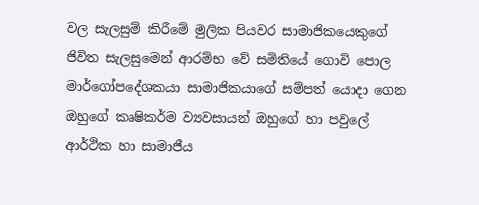වල සැලසුම් කිරීමේ මුලික පියවර සාමාජිකයෙකුගේ ජිවිත සැලසුමෙන් ආරම්භ වේ සමිතියේ ගොවි පොල මාර්ගෝපදේශකයා සාමාජිකයාගේ සම්පත් යොදා ගෙන ඔහුගේ කෘෂිකර්ම ව්‍යවසායන් ඔහුගේ හා පවුලේ ආර්ථික හා සාමාජීය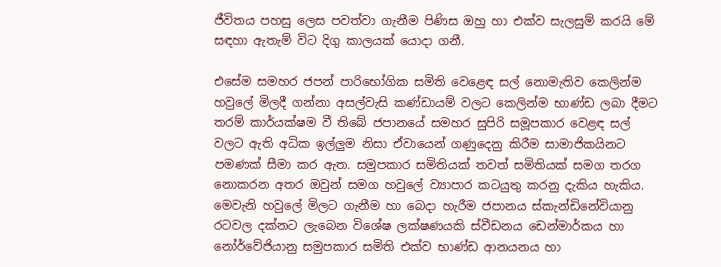ජීවිතය පහසු ලෙස පවත්වා ගැනීම පිණිස ඔහු හා එක්ව සැලසුම් කරයි මේ සඳහා ඇතැම් විට දිගු කාලයක් යොදා ගනී.

එසේම සමහර ජපන් පාරිභෝගික සමිති වෙළෙඳ සල් නොමැතිව කෙලින්ම හවුලේ මිලදී ගන්නා අසල්වැසි කණ්ඩායම් වලට කෙලින්ම භාණ්ඩ ලබා දීමට තරම් කාර්යක්ෂම වී තිබේ ජපානයේ සමහර සුපිරි සමූපකාර වෙළඳ සල් වලට ඇති අධික ඉල්ලුම නිසා ඒවායෙන් ගණුදෙනු කිරීම සාමාජිකයිනට පමණක් සීමා කර ඇත. සමුපකාර සමිතියක් තවත් සමිතියක් සමග තරග නොකරන අතර ඔවුන් සමග හවුලේ ව්‍යාපාර කටයුතු කරනු දැකිය හැකිය. මෙවැනි හවුලේ මිලට ගැනීම හා බෙදා හැරීම ජපානය ස්කැන්ඩිනේවියානු රටවල දක්නට ලැබෙන විශේෂ ලක්ෂණයකි ස්වීඩනය ඩෙන්මාර්කය හා නෝර්වේජියානු සමුපකාර සමිති එක්ව භාණ්ඩ ආනයනය හා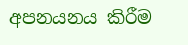අපනයනය කිරීම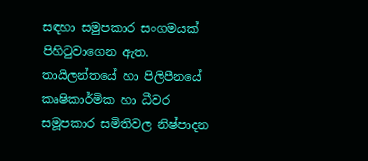සඳහා සමුපකාර සංගමයක් පිහිටුවාගෙන ඇත. තායිලන්තයේ හා පිලිපීනයේ කෘෂිකාර්මික හා ධීවර සමූපකාර සමිතිවල නිෂ්පාදන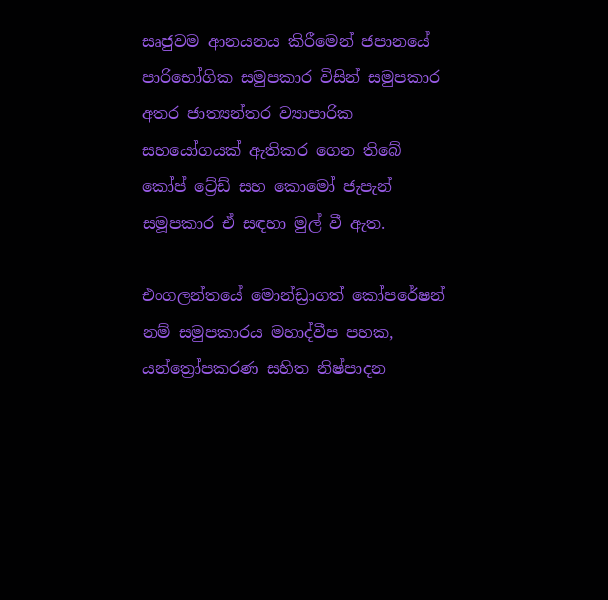සෘජුවම ආනයනය කිරීමෙන් ජපානයේ පාරිභෝගික සමුපකාර විසින් සමුපකාර අතර ජාත්‍යන්තර ව්‍යාපාරික සහයෝගයක් ඇතිකර ගෙන තිබේ කෝප් ට්‍රේඩ් සහ කොමෝ ජැපැන් සමූපකාර ඒ සඳහා මුල් වී ඇත.

එංගලන්තයේ මොන්ඩ්‍රාගත් කෝපරේෂන් නම් සමුපකාරය මහාද්වීප පහක, යන්ත්‍රෝපකරණ සහිත නිෂ්පාදන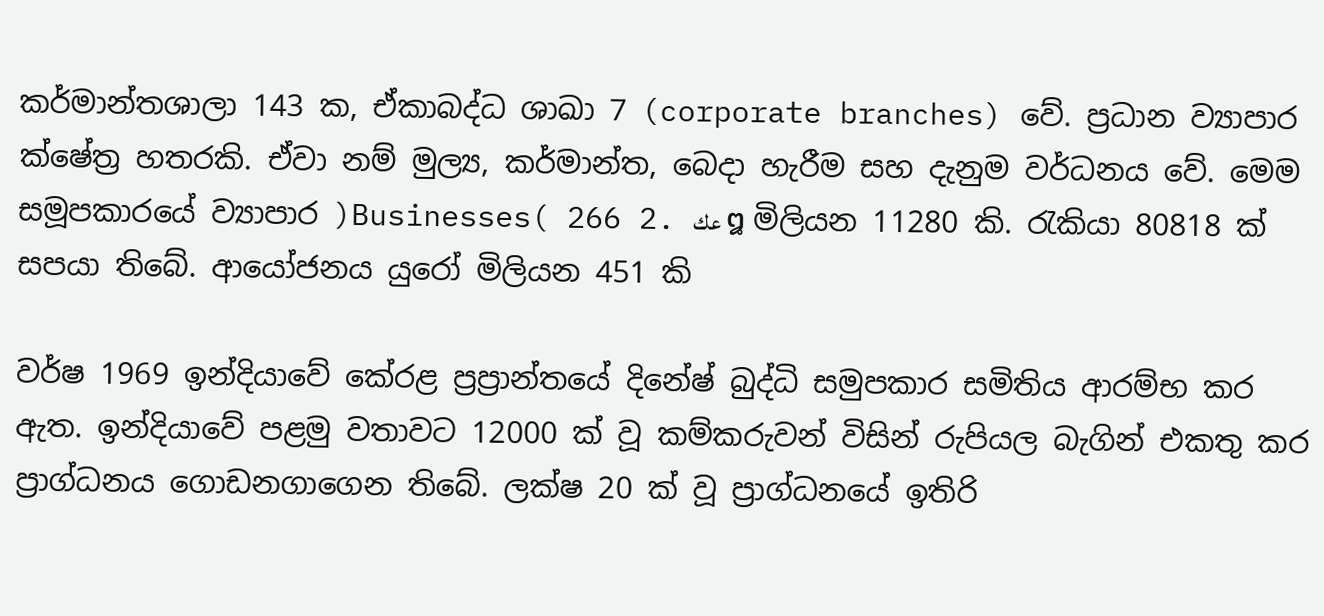කර්මාන්තශාලා 143 ක, ඒකාබද්ධ ශාඛා 7 (corporate branches) වේ. ප්‍රධාන ව්‍යාපාර ක්ෂේත්‍ර හතරකි. ඒවා නම් මුල්‍ය, කර්මාන්ත, බෙදා හැරීම සහ දැනුම වර්ධනය වේ. මෙම සමූපකාරයේ ව්‍යාපාර )Businesses( 266 2. عك ໘ මිලියන 11280 කි. රැකියා 80818 ක් සපයා තිබේ. ආයෝජනය යුරෝ මිලියන 451 කි

වර්ෂ 1969 ඉන්දියාවේ කේරළ ප්‍රප්‍රාන්තයේ දිනේෂ් බුද්ධි සමුපකාර සමිතිය ආරම්භ කර ඇත. ඉන්දියාවේ පළමු වතාවට 12000 ක් වූ කම්කරුවන් විසින් රුපියල බැගින් එකතු කර ප්‍රාග්ධනය ගොඩනගාගෙන තිබේ. ලක්ෂ 20 ක් වූ ප්‍රාග්ධනයේ ඉතිරි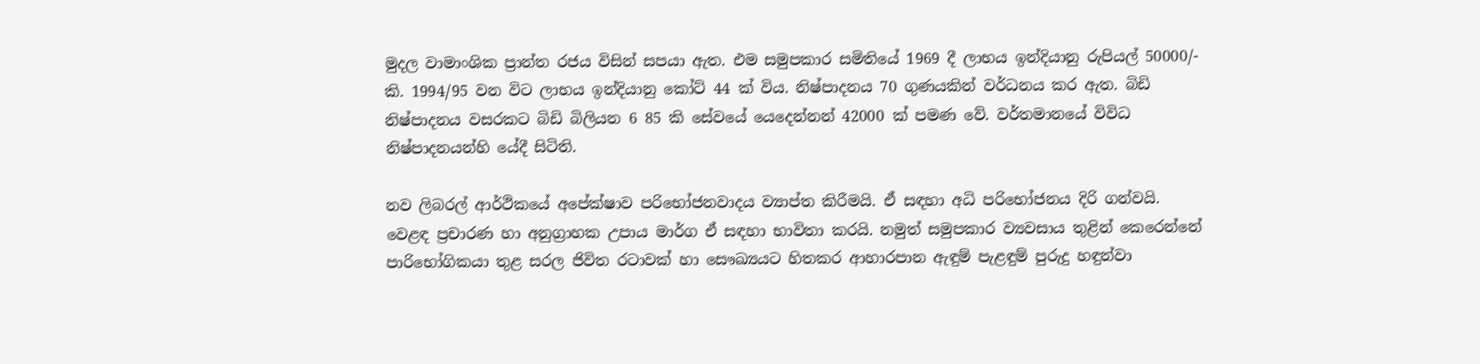මුදල වාමාංශික ප්‍රාන්ත රජය විසින් සපයා ඇත. එම සමුපකාර සමිතියේ 1969 දී ලාභය ඉන්දියානු රුපියල් 50000/- කි. 1994/95 වන විට ලාභය ඉන්දියානු කෝට් 44 ක් විය. නිෂ්පාදනය 70 ගුණයකින් වර්ධනය කර ඇත. බිඩි නිෂ්පාදනය වසරකට බිඩි බිලියන 6 85 කි සේවයේ යෙදෙන්නන් 42000 ක් පමණ වේ. වර්තමානයේ විවිධ නිෂ්පාදනයන්හි යේදී සිටිති.

නව ලිබරල් ආර්ථිකයේ අපේක්ෂාව පරිභෝජනවාදය ව්‍යාප්ත කිරීමයි. ඒ සඳහා අධි පරිභෝජනය දිරි ගන්වයි. වෙළඳ ප්‍රචාරණ හා අනුග්‍රාහක උපාය මාර්ග ඒ සඳහා භාවිතා කරයි. නමුත් සමුපකාර ව්‍යවසාය තුළින් කෙරෙන්නේ පාරිභෝගිකයා තුළ සරල ජිවිත රටාවක් හා සෞඛ්‍යයට හිතකර ආහාරපාන ඇඳුම් පැළඳුම් පුරුදු හඳුන්වා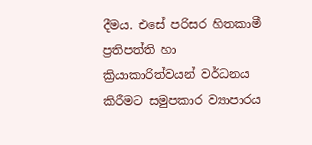දීමය. එසේ පරිසර හිතකාමී ප්‍රතිපත්ති හා ක්‍රියාකාරිත්වයන් වර්ධනය කිරීමට සමුපකාර ව්‍යාපාරය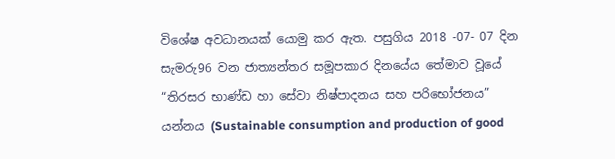විශේෂ අවධානයක් යොමු කර ඇත. පසුගිය 2018 -07- 07 දින සැමරු96 වන ජාත්‍යන්තර සමූපකාර දිනයේය තේමාව වූයේ “තිරසර භාණ්ඩ හා සේවා නිෂ්පාදනය සහ පරිභෝජනය” යන්නය (Sustainable consumption and production of good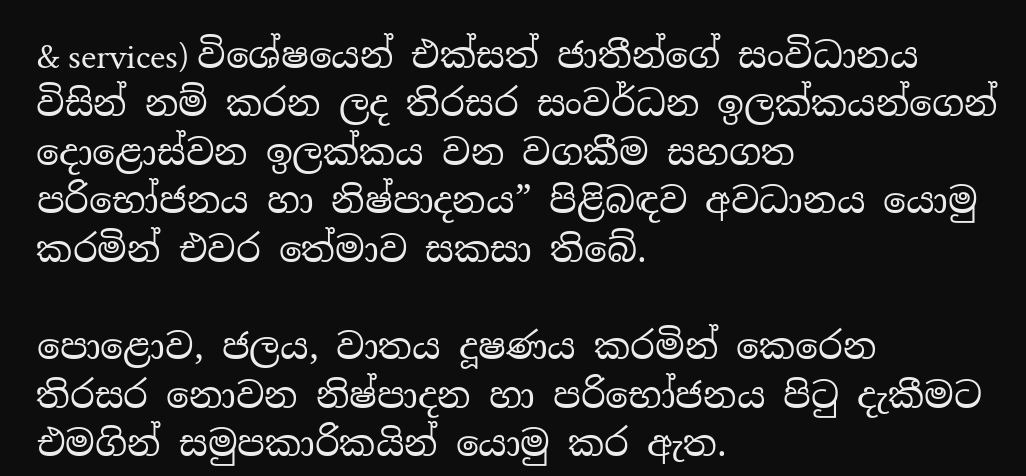& services) විශේෂයෙන් එක්සත් ජාතීන්ගේ සංවිධානය විසින් නම් කරන ලද තිරසර සංවර්ධන ඉලක්කයන්ගෙන් දොළොස්වන ඉලක්කය වන වගකීම සහගත පරිභෝජනය හා නිෂ්පාදනය” පිළිබඳව අවධානය යොමු කරමින් එවර තේමාව සකසා තිබේ.

පොළොව, ජලය, වාතය දූෂණය කරමින් කෙරෙන තිරසර නොවන නිෂ්පාදන හා පරිභෝජනය පිටු දැකීමට එමගින් සමුපකාරිකයින් යොමු කර ඇත.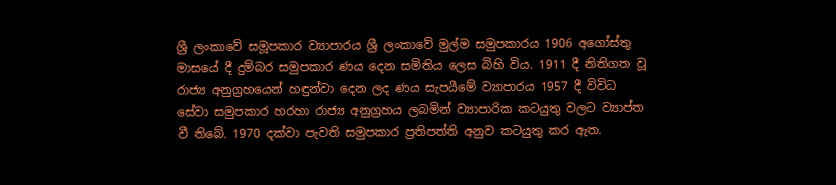ශ්‍රී ලංකාවේ සමූපකාර ව්‍යාපාරය ශ්‍රී ලංකාවේ මුල්ම සමුපකාරය 1906 අගෝස්තු මාසයේ දී දුම්බර සමුපකාර ණය දෙන සමිතිය ලෙස බිහි විය. 1911 දී නිතිගත වූ රාජ්‍ය අනුග්‍රහයෙන් හඳුන්වා දෙන ලද ණය සැපයීමේ ව්‍යාපාරය 1957 දී විවිධ සේවා සමුපකාර හරහා රාජ්‍ය අනුග්‍රහය ලබමින් ව්‍යාපාරික කටයුතු වලට ව්‍යාප්ත වී තිබේ. 1970 දක්වා පැවති සමුපකාර ප්‍රතිපත්ති අනුව කටයුතු කර ඇත.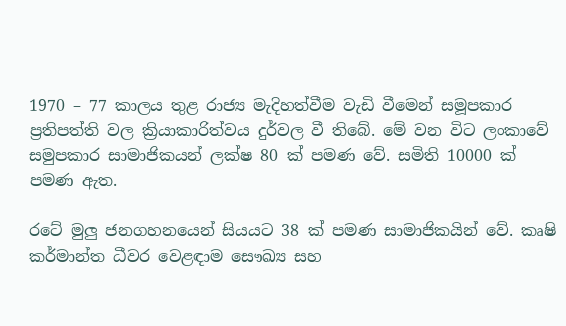1970 – 77 කාලය තුළ රාජ්‍ය මැදිහත්වීම වැඩි වීමෙන් සමූපකාර ප්‍රතිපත්ති වල ක්‍රියාකාරිත්වය දුර්වල වී තිබේ. මේ වන විට ලංකාවේ සමුපකාර සාමාජිකයන් ලක්ෂ 80 ක් පමණ වේ. සමිති 10000 ක් පමණ ඇත.

රටේ මුලු ජනගහනයෙන් සියයට 38 ක් පමණ සාමාජිකයින් වේ. කෘෂි කර්මාන්ත ධීවර වෙළඳාම සෞඛ්‍ය සහ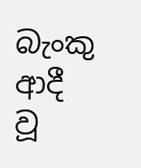බැංකු ආදී වූ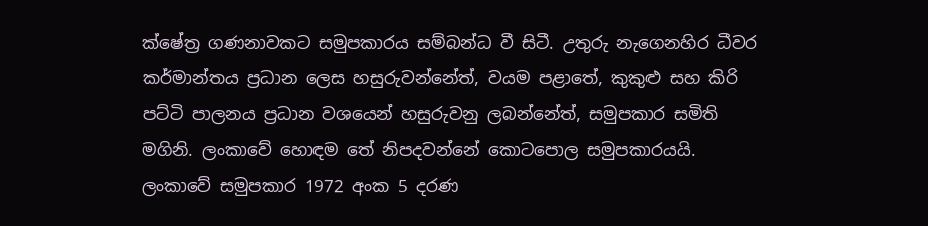ක්ෂේත්‍ර ගණනාවකට සමුපකාරය සම්බන්ධ වී සිටී. උතුරු නැගෙනහිර ධීවර කර්මාන්තය ප්‍රධාන ලෙස හසුරුවන්නේත්, වයම පළාතේ, කුකුළු සහ කිරි පට්ටි පාලනය ප්‍රධාන වශයෙන් හසුරුවනු ලබන්නේත්, සමුපකාර සමිති මගිනි. ලංකාවේ හොඳම තේ නිපදවන්නේ කොටපොල සමුපකාරයයි. ලංකාවේ සමුපකාර 1972 අංක 5 දරණ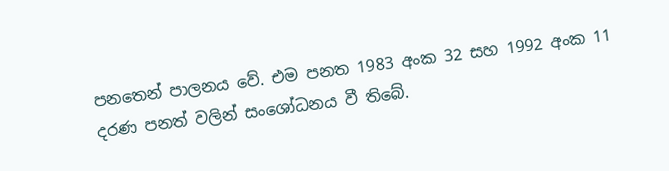පනතෙන් පාලනය වේ. එම පනත 1983 අංක 32 සහ 1992 අංක 11 දරණ පනත් වලින් සංශෝධනය වී තිබේ.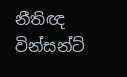නීතිඥ වින්සන්ට්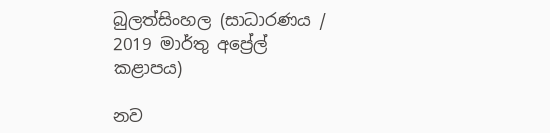බුලත්සිංහල (සාධාරණය / 2019 මාර්තු අප්‍රේල් කළාපය)

නව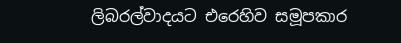ලිබරල්වාදයට එරෙහිව සමූපකාර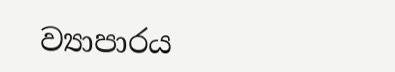ව්‍යාපාරය